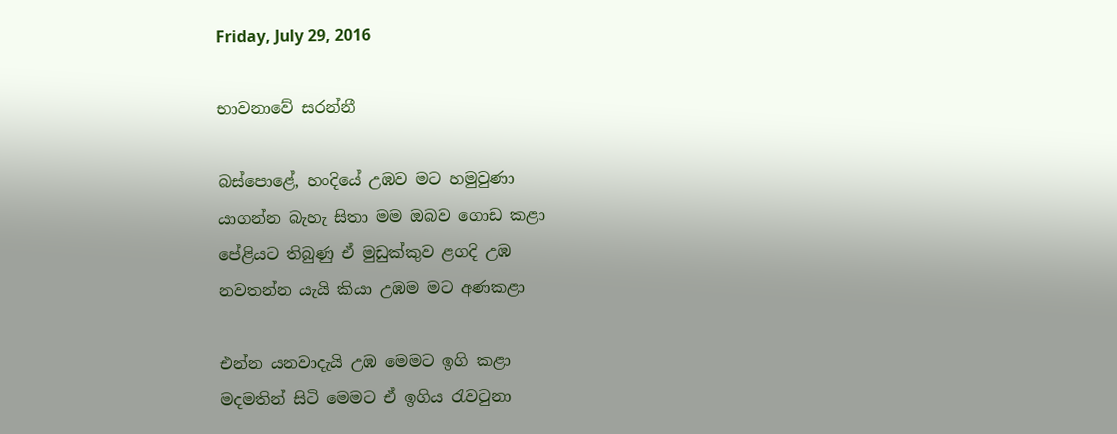Friday, July 29, 2016

භාවනාවේ සරන්නී

බස්පොළේ, හංදියේ උඹව මට හමුවුණා
යාගන්න බැහැ සිතා මම ඔබව ගොඩ කළා
පේළියට තිබුණු ඒ මුඩුක්කුව ළගදි උඹ
නවතන්න යැයි කියා උඹම මට අණකළා

එන්න යනවාදැයි උඹ මෙමට ඉගි කළා
මදමතින් සිටි මෙමට ඒ ඉගිය රැවටුනා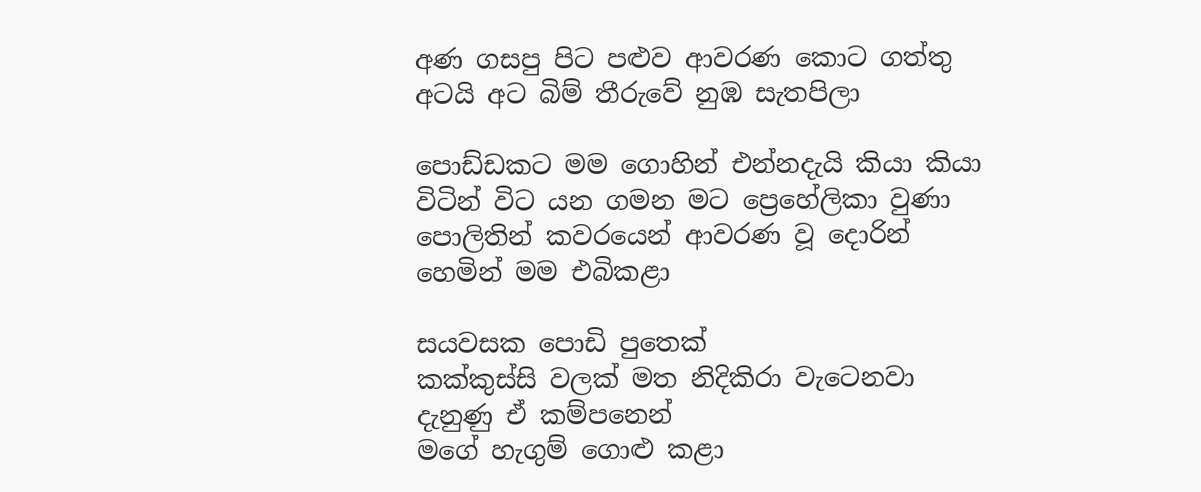අණ ගසපු පිට පළුව ආවරණ කොට ගත්තු
අටයි අට බිම් තීරුවේ නුඹ සැතපිලා

පොඩ්ඩකට මම ගොහින් එන්නදැයි කියා කියා
විටින් විට යන ගමන මට ප්‍රෙහේලිකා වුණා
පොලිතින් කවරයෙන් ආවරණ වූ දොරින්
හෙමින් මම එබිකළා

සයවසක පොඩි පුතෙක්
කක්කුස්සි වලක් මත නිදිකිරා වැටෙනවා
දැනුණු ඒ කම්පනෙන්
මගේ හැගුම් ගොළු කළා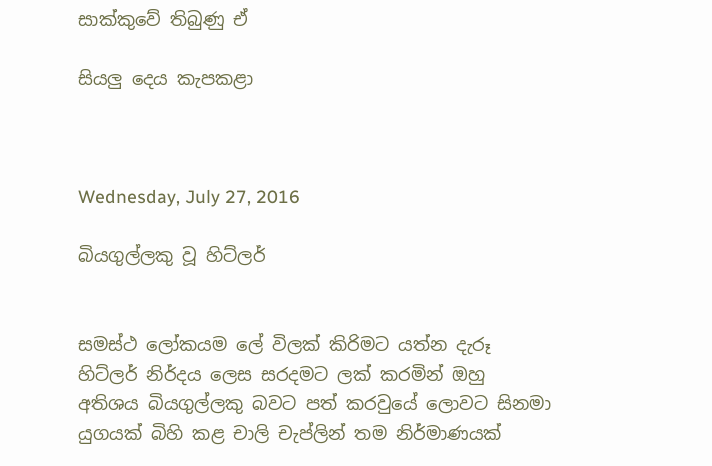සාක්කුවේ තිබුණු ඒ

සියලු දෙය කැපකළා



Wednesday, July 27, 2016

බියගුල්ලකු වූ හිට්ලර්


සමස්ථ ලෝකයම ලේ විලක් කිරිමට යත්න දැරූ හිට්ලර් නිර්දය ලෙස සරදමට ලක් කරමින් ඔහු අතිශය බියගුල්ලකු බවට පත් කරවුයේ ලොවට සිනමා යුගයක් බිහි කළ චාලි චැප්ලින් තම නිර්මාණයක්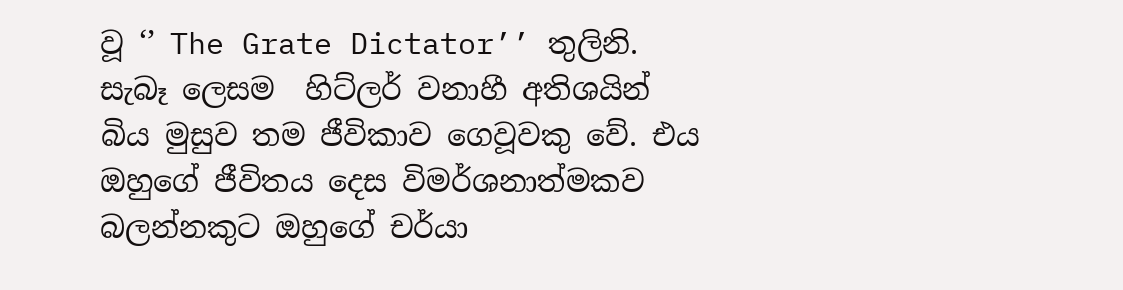වූ ‘’ The Grate Dictator’’ තුලිනි. සැබෑ ලෙසම  හිට්ලර් වනාහී අතිශයින්  බිය මුසුව තම ජීවිකාව ගෙවූවකු වේ. එය ඔහුගේ ජීවිතය දෙස විමර්ශනාත්මකව බලන්නකුට ඔහුගේ චර්යා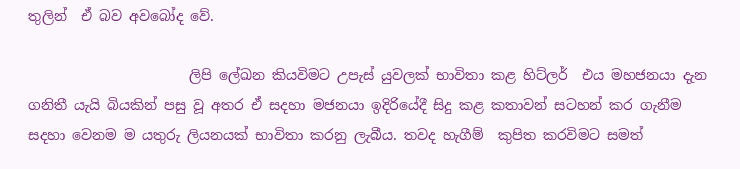තුලින්  ඒ බව අවබෝද වේ.

                       ලිපි ලේඛන කියවිමට උපැස් යුවලක් භාවිතා කළ හිට්ලර්  එය මහජනයා දැන ගනිතී යැයි බියකින් පසු වූ අතර ඒ සදහා මජනයා ඉදිරියේදී සිදු කළ කතාවන් සටහන් කර ගැනීම සදහා වෙනම ම යතුරු ලියනයක් භාවිතා කරනු ලැබීය. තවද හැගීම්  කුපිත කරවිමට සමත්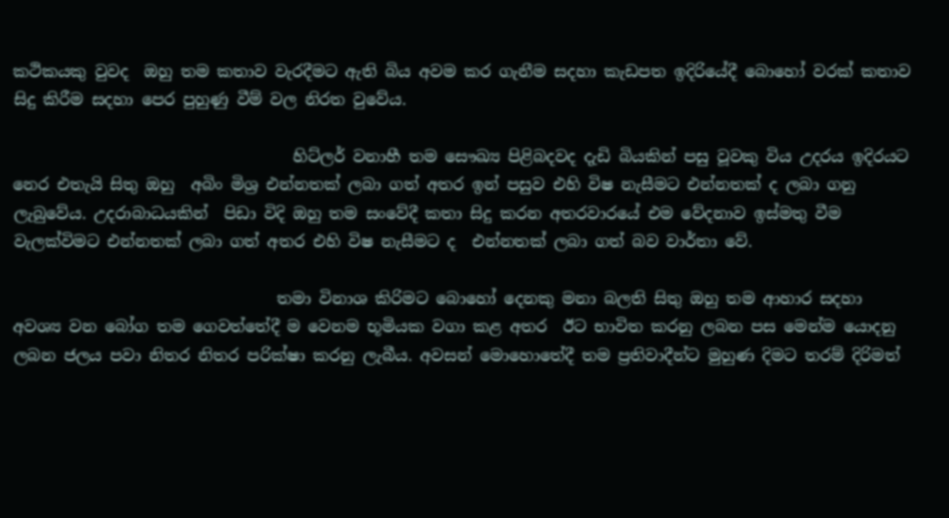කථිකයකු වුවද  ඔහු තම කතාව වැරදීමට ඇති බිය අවම කර ගැනීම සදහා කැඩපත ඉදිරියේදී බොහෝ වරක් කතාව සිදු කිරීම සදහා පෙර පුහුණු වීම් වල නිරත වුවේය.

                                   හිට්ලර් වනාහී තම සෞඛ්‍ය පිළිබදවද දැඩි බියකින් පසු වූවකු විය උදරය ඉදිරයට නෙර එතැයි සිතු ඔහු  අබිං මිශ්‍ර එන්නතක් ලබා ගත් අතර ඉන් පසුව එහි විෂ නැසීමට එන්නතක් ද ලබා ගනු ලැබුවේය. උදරාබාධයකින්  පිඩා විදි ඔහු තම සංවේදී කතා සිදු කරන අතරවාරයේ එම වේදනාව ඉස්මතු වීම වැලක්විමට එන්නතක් ලබා ගත් අතර එහි විෂ නැසීමට ද  එන්නතක් ලබා ගත් බව වාර්තා වේ.

                                 තමා විනාශ කිරිමට බොහෝ දෙනකු මනා බලති සිතු ඔහු තම ආහාර සදහා අවශ්‍ය වන බෝග තම ගෙවත්තේදී ම වෙනම භූමියක වගා කළ අතර  ඊට භාවිත කරනු ලබන පස මෙන්ම යොදනු ලබන ජලය පවා නිතර නිතර පරික්ෂා කරනු ලැබීය. අවසන් මොහොතේදී තම ප්‍රතිවාදීන්ට මුහුණ දිමට තරම් දිරිමත්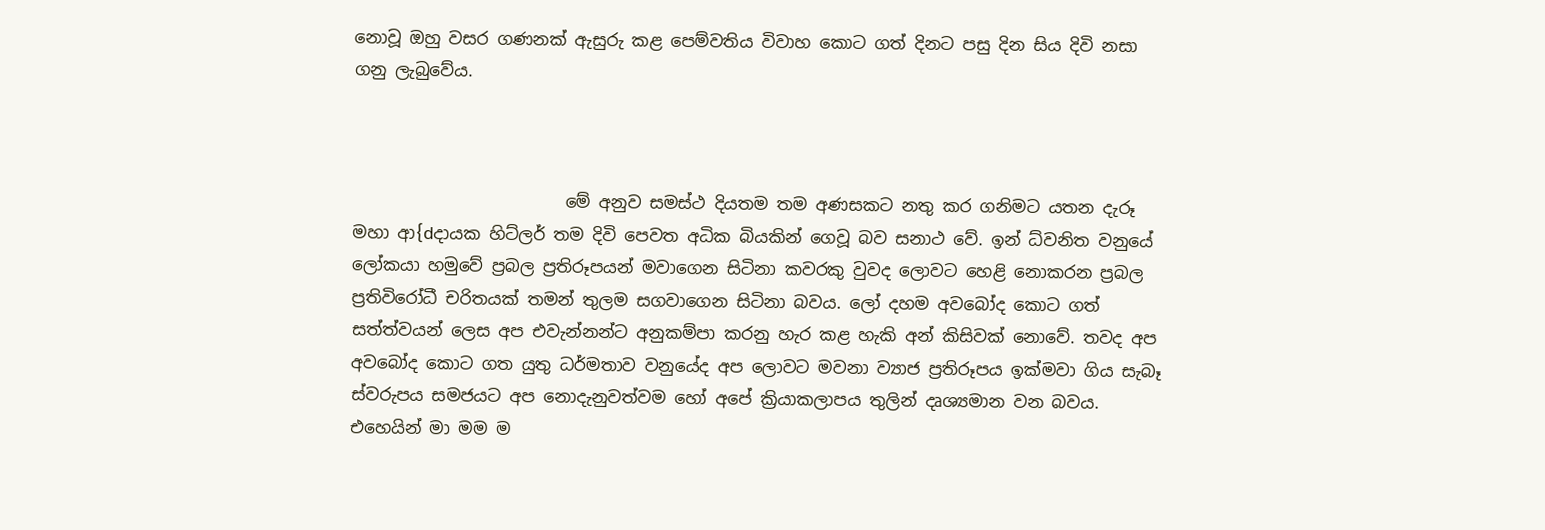නොවූ ඔහු වසර ගණනක් ඇසුරු කළ පෙම්වතිය විවාහ කොට ගත් දිනට පසු දින සිය දිවි නසා ගනු ලැබුවේය.



                         මේ අනුව සමස්ථ දියතම තම අණසකට නතු කර ගනිමට යතන දැරූ මහා ආ{dදායක ‍හිට්ලර් තම දිවි පෙවත අධික බියකින් ගෙවූ බව සනාථ වේ. ඉන් ධ්වනිත වනුයේ ලෝකයා හමුවේ ප්‍රබල ප්‍රතිරූපයන් මවාගෙන සිටිනා කවරකු වුවද ලොවට හෙළි නොකරන ප්‍රබල ප්‍රතිවිරෝධී චරිතයක් තමන් තුලම සගවාගෙන සිටිනා බවය. ලෝ දහම අවබෝද කොට ගත් සත්ත්වයන් ලෙස අප එවැන්නන්ට අනුකම්පා කරනු හැර කළ හැකි අන් කිසිවක් නොවේ. තවද අප අවබෝද කොට ගත යුතු ධර්මතාව වනුයේද අප ලොවට මවනා ව්‍යාජ ප්‍රතිරූපය ඉක්මවා ගිය සැබෑ ස්වරුපය සමජයට අප නොදැනුවත්වම හෝ අපේ ක්‍රියාකලාපය තුලින් දෘශ්‍යමාන වන බවය. එහෙයින් මා මම ම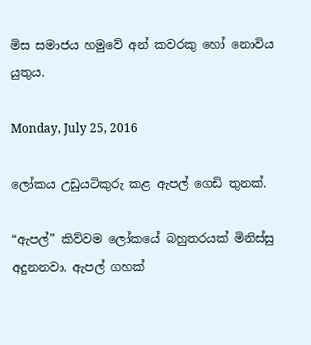මිස සමාජය හමුවේ අන් කවරකු හෝ නොවිය යුතුය.

Monday, July 25, 2016

ලෝකය උඩුයටිකුරු කළ ඇපල් ගෙඩි තුනක්.

“ඇපල්” කිව්වම ලෝකයේ බහුතරයක් මිනිස්සු අදුනනවා. ඇපල් ගහක්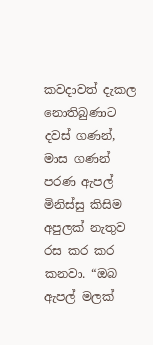කවදාවත් දැකල නොතිබුණාට දවස් ගණන්, මාස ගණන් පරණ ඇපල් මිනිස්සු කිසිම අපුලක් නැතුව රස කර කර කනවා. “ඔබ ඇපල් මලක්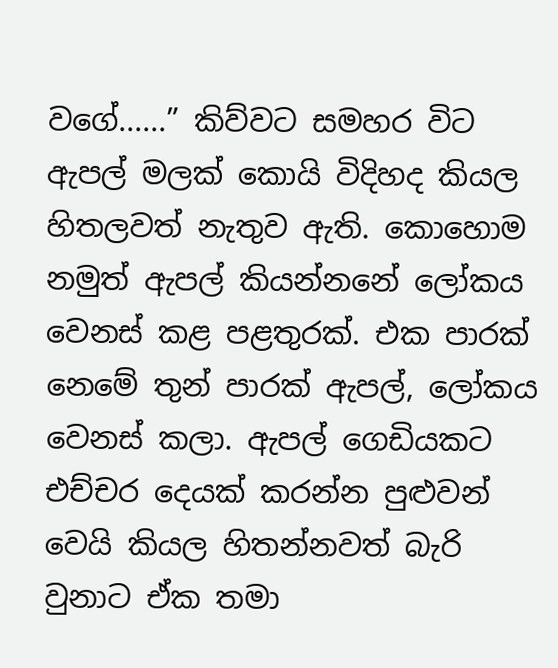වගේ......” කිව්වට සමහර විට ඇපල් මලක් කොයි විදිහද කියල හිතලවත් නැතුව ඇති. කොහොම නමුත් ඇපල් කියන්නනේ ලෝකය වෙනස් කළ පළතුරක්. එක පාරක් නෙමේ තුන් පාරක් ඇපල්, ලෝකය වෙනස් කලා. ඇපල් ගෙඩියකට එච්චර දෙයක් කරන්න පුළුවන් වෙයි කියල හිතන්නවත් බැරි වුනාට ඒක තමා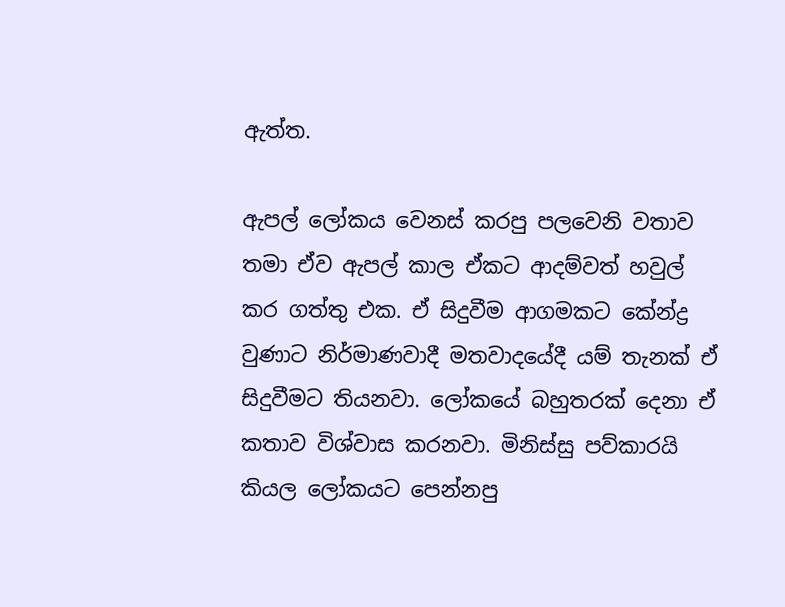ඇත්ත.

ඇපල් ලෝකය වෙනස් කරපු පලවෙනි වතාව තමා ඒව ඇපල් කාල ඒකට ආදම්වත් හවුල් කර ගත්තු එක. ඒ සිදුවීම ආගමකට කේන්ද්‍ර  වුණාට නිර්මාණවාදී මතවාදයේදී යම් තැනක් ඒ සිදුවීමට තියනවා. ලෝකයේ බහුතරක් දෙනා ඒ කතාව විශ්වාස කරනවා. මිනිස්සු පව්කාරයි කියල ලෝකයට පෙන්නපු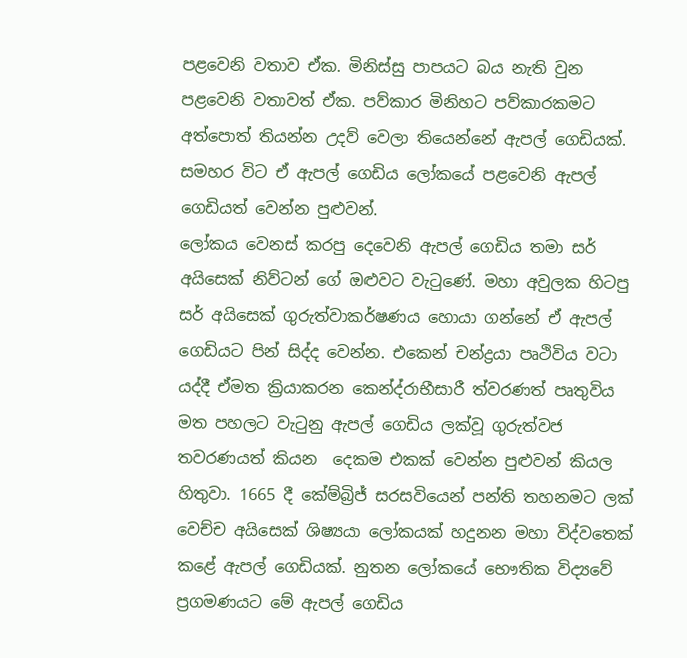පළවෙනි වතාව ඒක. මිනිස්සු පාපයට බය නැති වුන පළවෙනි වතාවත් ඒක. පව්කාර මිනිහට පව්කාරකමට අත්පොත් තියන්න උදව් වෙලා තියෙන්නේ ඇපල් ගෙඩියක්. සමහර විට ඒ ඇපල් ගෙඩිය ලෝකයේ පළවෙනි ඇපල් ගෙඩියත් වෙන්න පුළුවන්.
ලෝකය වෙනස් කරපු දෙවෙනි ඇපල් ගෙඩිය තමා සර් අයිසෙක් නිව්ටන් ගේ ඔළුවට වැටුණේ. මහා අවුලක හිටපු සර් අයිසෙක් ගුරුත්වාකර්ෂණය හොයා ගන්නේ ඒ ඇපල් ගෙඩියට පින් සිද්ද වෙන්න. එකෙන් චන්ද්‍රයා පෘථිවිය වටා යද්දී ඒමත ක්‍රියාකරන කෙන්ද්රාභීසාරී ත්වරණත් පෘතුවිය මත පහලට වැටුනු ඇපල් ගෙඩිය ලක්වූ ගුරුත්වජ තවරණයත් කියන  දෙකම එකක් වෙන්න පුළුවන් කියල හිතුවා. 1665 දී කේම්බ්‍රිජ් සරසවියෙන් පන්ති තහනමට ලක් වෙච්ච අයිසෙක් ශිෂ්‍යයා ලෝකයක් හදුනන මහා විද්වතෙක් කළේ ඇපල් ගෙඩියක්. නුතන ලෝකයේ භෞතික විද්‍යවේ ප්‍රගමණයට මේ ඇපල් ගෙඩිය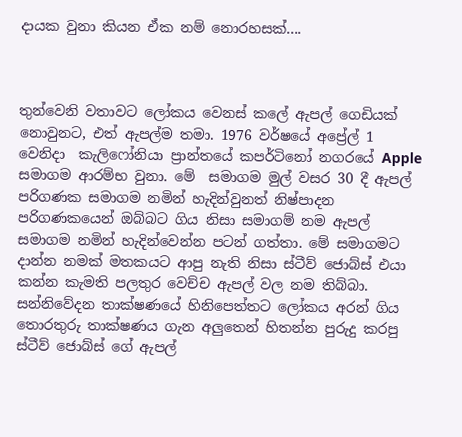දායක වුනා කියන ඒක නම් නොරහසක්....



තුන්වෙනි වතාවට ලෝකය වෙනස් කලේ ඇපල් ගෙඩියක් නොවුනට, එත් ඇපල්ම තමා. 1976 වර්ෂයේ අප්‍රේල් 1 වෙනිදා  කැලිෆෝනියා ප්‍රාන්තයේ කපර්ටිනෝ නගරයේ Apple සමාගම ආරම්භ වුනා. මේ  සමාගම මුල් වසර 30 දී ඇපල් පරිගණක සමාගම නමින් හැදින්වුනත් නිෂ්පාදන පරිගණකයෙන් ඔබ්බට ගිය නිසා සමාගම් නම ඇපල් සමාගම නමින් හැදින්වෙන්න පටන් ගත්තා. මේ සමාගමට දාන්න නමක් මතකයට ආපු නැති නිසා ස්‌ටීව් ජොබ්ස්‌ එයා කන්න කැමති පලතුර වෙච්ච ඇපල් වල නම තිබ්බා. සන්නිවේදන තාක්ෂණයේ හිනිපෙත්තට ලෝකය අරන් ගිය තොරතුරු තාක්ෂණය ගැන අලුතෙන් හිතන්න පුරුදු කරපු ස්‌ටීව් ජොබ්ස්‌ ගේ ඇපල්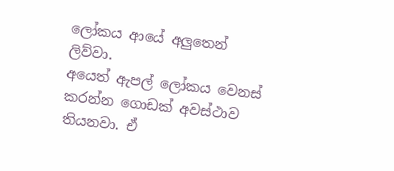ලෝකය ආයේ අලුතෙන් ලිව්වා.
අයෙත් ඇපල් ලෝකය වෙනස් කරන්න ගොඩක් අවස්ථාව තියනවා. ඒ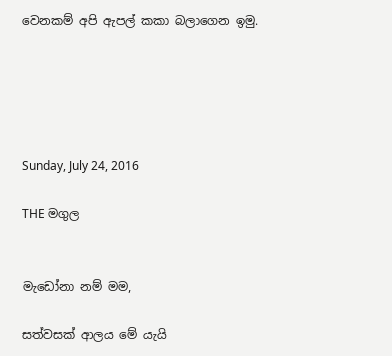වෙනකම් අපි ඇපල් කකා බලාගෙන ඉමු.





Sunday, July 24, 2016

THE මගුල


මැඩෝනා නම් මම,

සත්වසක් ආලය මේ යැයි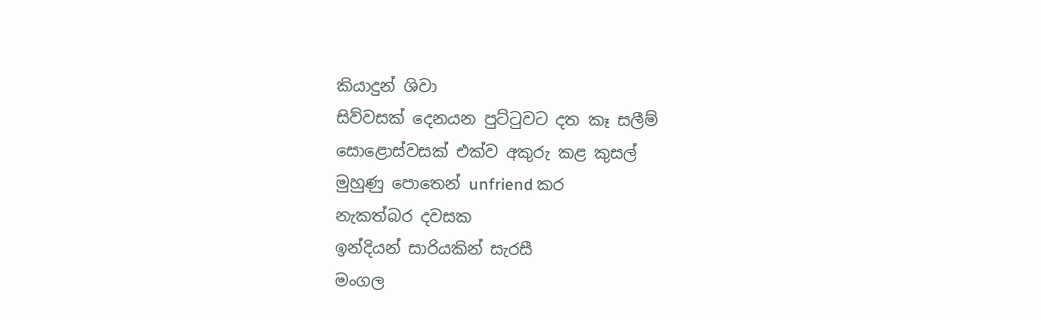කියාදුන් ශිවා
සිව්වසක් දෙනයන පුට්ටුවට දත කෑ සලීම්
සොළොස්වසක් එක්ව අකුරු කළ කුසල්
මුහුණු පොතෙන් unfriend කර
නැකත්බර දවසක
ඉන්දියන් සාරියකින් සැරසී
මංගල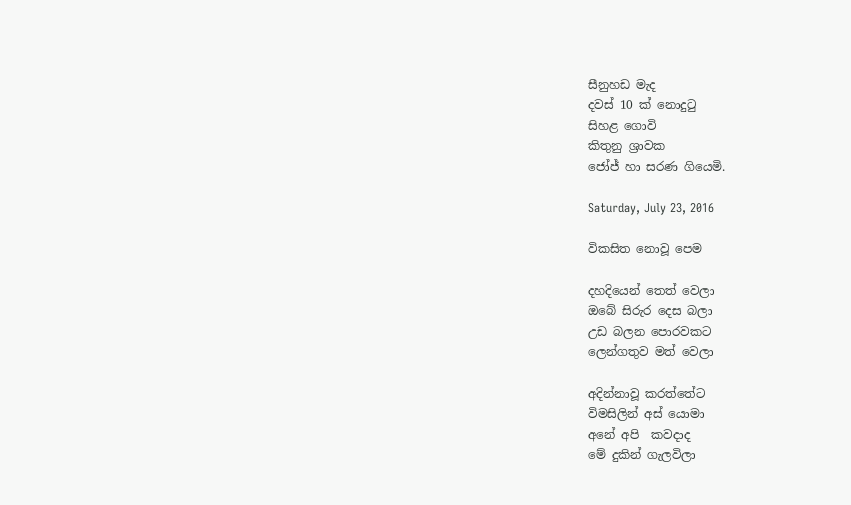සීනුහඩ මැද
දවස් 10 ක් නොදුටු
සිහළ ගොවි
කිතුනු ශ්‍රාවක
ජෝජ් හා සරණ ගියෙමි.

Saturday, July 23, 2016

විකසිත නොවූ පෙම

දහදියෙන් තෙත් වෙලා
ඔබේ සිරුර දෙස බලා
උඩ බලන පොරවකට
ලෙන්ගතුව මත් වෙලා

අදින්නාවූ කරත්තේට
විමසිලින් අස් යොමා
අනේ අපි  කවදාද
මේ දුකින් ගැලවිලා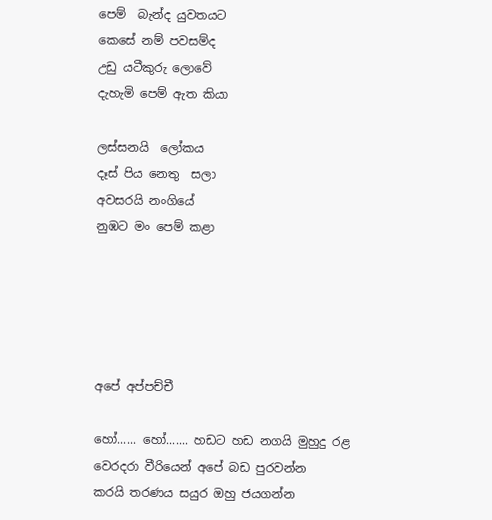පෙම්  බැන්ද යුවතයට
කෙසේ නම් පවසම්ද
උඩු යටීකුරු ලොවේ
දැහැමි පෙම් ඇත කියා

ලස්සනයි  ලෝකය
දෑස් පිය නෙතු  සලා
අවසරයි නංගියේ
නුඹට මං පෙම් කළා





අපේ අප්පච්චී

හෝ...... හෝ....... හඩට හඩ නගයි මුහුදු රළ
වෙරදරා වීරියෙන් අපේ බඩ පුරවන්න
කරයි තරණය සයුර ඔහු ජයගන්න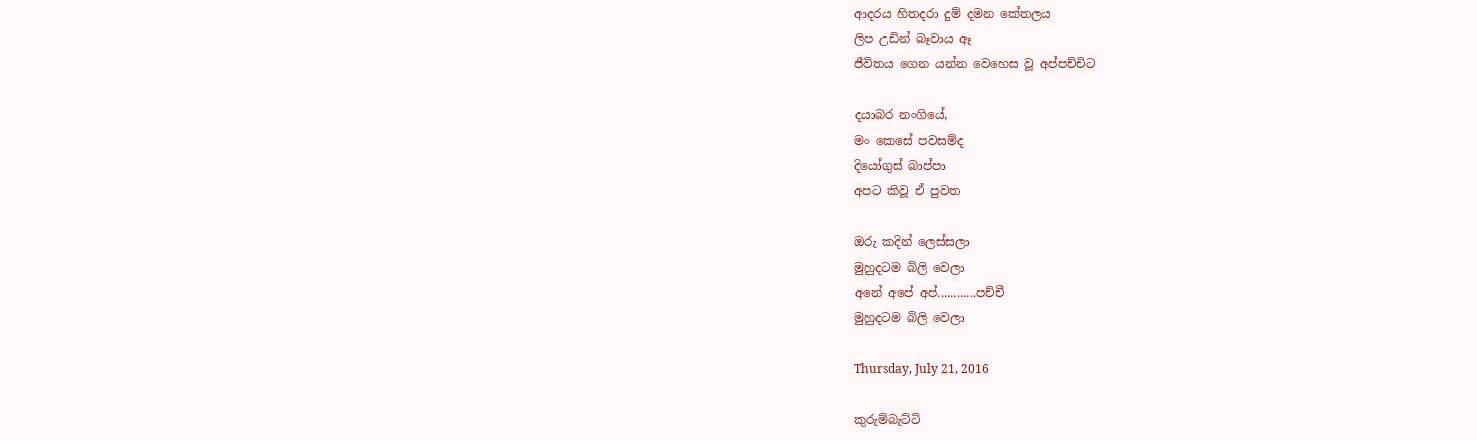ආදරය හිතදරා දුම් දමන කේතලය
ලිප උඩින් බෑවාය ඈ
ජීවිතය ගෙන යන්න වෙහෙස වූ අප්පච්චිට

දයාබර නංගියේ,
මං කෙසේ පවසම්ද
දියෝගුස් බාප්පා
අපට කිවූ ඒ පුවත

ඔරු කදින් ලෙස්සලා
මුහුදටම බිලි වෙලා
අනේ අපේ අප්............පච්චී
මුහුදටම බිලි වෙලා

Thursday, July 21, 2016

කුරුම්බැට්ටි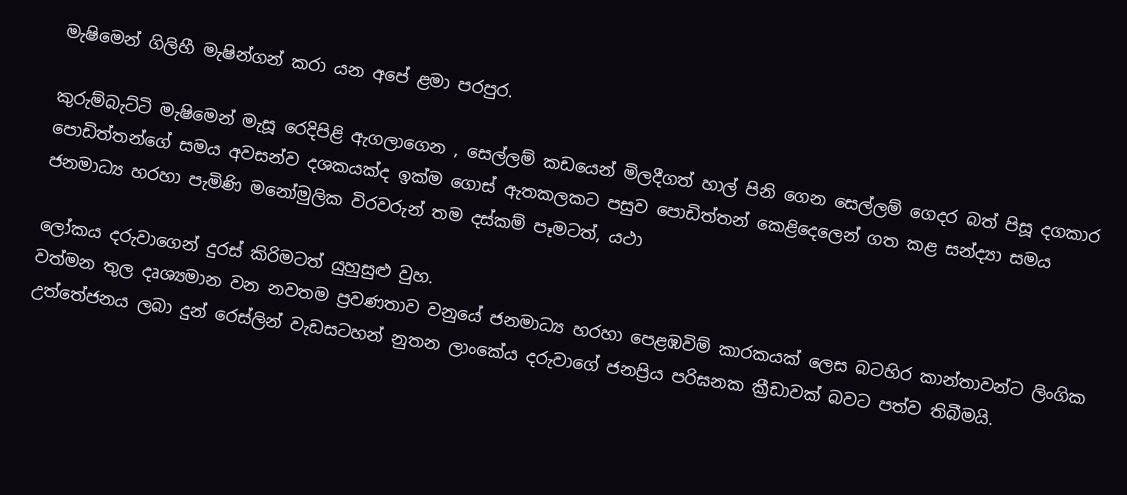මැෂිමෙන් ගිලිහී මැෂින්ගන් කරා යන අපේ ළමා පරපුර.

කුරුම්බැට්ටි මැෂිමෙන් මැසූ රෙදිපිළි ඇගලාගෙන , සෙල්ලම් කඩයෙන් මිලදීගත් හාල් පිනි ගෙන සෙල්ලම් ගෙදර බත් පිසූ දගකාර පොඩිත්තන්ගේ සමය අවසන්ව දශකයක්ද ඉක්ම ගොස් ඇතකලකට පසුව පොඩිත්තන් කෙළිදෙලෙන් ගත කළ සන්ද්‍යා සමය ජනමාධ්‍ය හරහා පැමිණි මනෝමුලික විරවරුන් තම දස්කම් පෑමටත්, යථා

ලෝකය දරුවාගෙන් දුරස් කිරිමටත් යුහුසුළු වුහ.
වත්මන තුල දෘශ්‍යමාන වන නවතම ප්‍රවණතාව වනුයේ ජනමාධ්‍ය හරහා පෙළඹවිම් කාරකයක් ලෙස බටහිර කාන්තාවන්ට ලිංගික උත්තේජනය ලබා දුන් රෙස්ලින් වැඩසටහන් නුතන ලාංකේය දරුවාගේ ජනප්‍රිය පරිඝනක ක්‍රීඩාවක් බවට පත්ව තිබීමයි.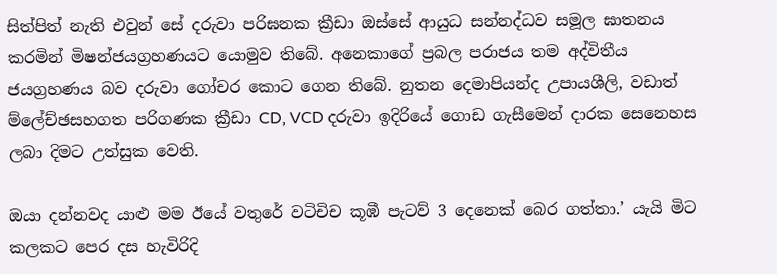සිත්පිත් නැති එවුන් සේ දරුවා පරිඝනක ක්‍රීඩා ඔස්සේ ආයුධ සන්නද්ධව සමූල ඝාතනය කරමින් මිෂන්ජයග්‍රහණයට යොමුව තිබේ. අනෙකාගේ ප්‍රබල පරාජය තම අද්විතීය ජයග්‍රහණය බව දරුවා ගෝචර කොට ගෙන තිබේ. නුතන දෙමාපියන්ද උපායශීලි, වඩාත් ම්ලේච්ඡසහගත පරිගණක ක්‍රීඩා CD, VCD දරුවා ඉදිරියේ ගොඩ ගැසීමෙන් දාරක සෙනෙහස ලබා දිමට උත්සුක වෙති.

ඔයා දන්නවද යාළු මම ඊයේ වතුරේ වටිචිච කූඹී පැටව් 3 දෙනෙක් බෙර ගත්තා.’ යැයි මිට කලකට පෙර දස හැවිරිදි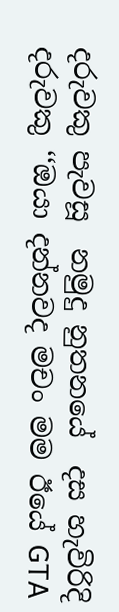දරුවකු පැවසූ  නමුදු නුතනයේ  දස හැවිරිදි දරුවකු ‘‘ඔයා දන්නවද මචං මම ඊයේ GTA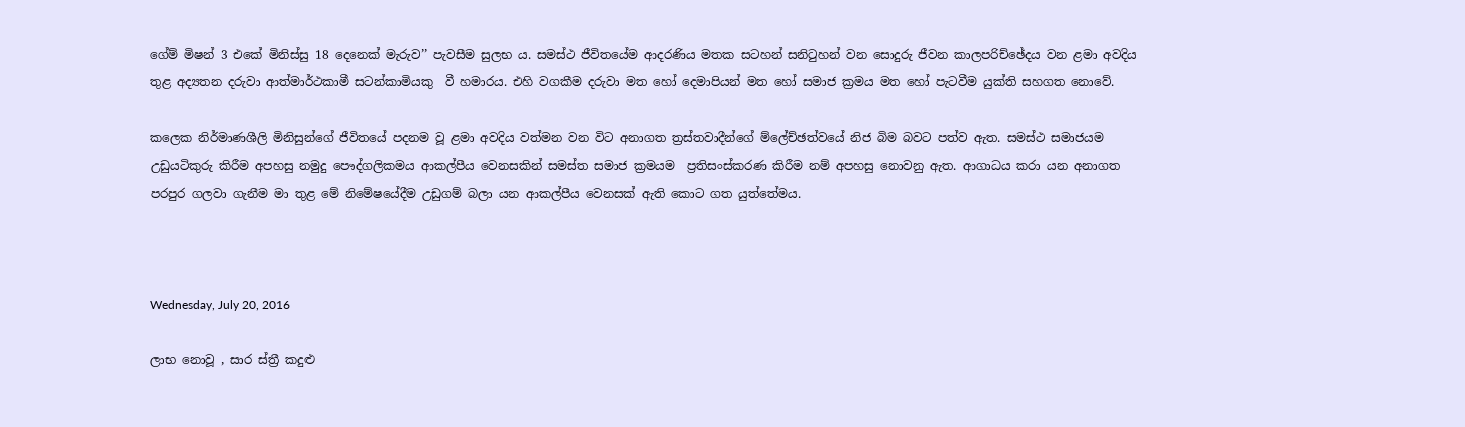ගේම් මිෂන් 3 එකේ මිනිස්සු 18 දෙනෙක් මැරුව’’ පැවසීම සුලභ ය. සමස්ථ ජීවිතයේම ආදරණිය මතක සටහන් සනිටුහන් වන සොදුරු ජීවන කාලපරිච්ඡේදය වන ළමා අවදිය තුළ අද්‍යතන දරුවා ආත්මාර්ථකාමී සටන්කාමියකු  වී හමාරය. එහි වගකීම දරුවා මත හෝ දෙමාපියන් මත හෝ සමාජ ක්‍රමය මත හෝ පැටවීම යුක්ති සහගත නොවේ.

කලෙක නිර්මාණශීලි මිනිසුන්ගේ ජීවිතයේ පදනම වූ ළමා අවදිය වත්මන වන විට අනාගත ත්‍රස්තවාදීන්ගේ ම්ලේච්ඡත්වයේ නිජ බිම බවට පත්ව ඇත. සමස්ථ සමාජයම  උඩුයටිකුරු කිරීම අපහසු නමුදු පෞද්ගලිකමය ආකල්පීය වෙනසකින් සමස්ත සමාජ ක්‍රමයම  ප්‍රතිසංස්කරණ කිරීම නම් අපහසු නොවනු ඇත. ආගාධය කරා යන අනාගත පරපුර ගලවා ගැනීම මා තුළ මේ නිමේෂයේදීම උඩුගම් බලා යන ආකල්පීය වෙනසක් ඇති කොට ගත යුත්තේමය.



Wednesday, July 20, 2016

ලාභ නොවූ , සාර ස්ත්‍රී කදුළු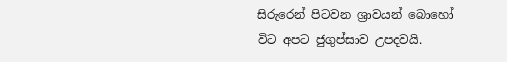සිරුරෙන් පිටවන ශ්‍රාවයන් බොහෝ විට අපට ජුගුප්සාව උපදවයි.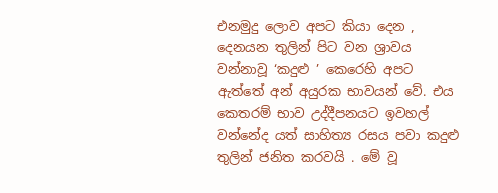එනමුදු ලොව අපට කියා දෙන , දෙනයන තුලින් පිට වන ශ්‍රාවය වන්නාවූ ‘කදුළු ’ කෙරෙහි අපට ඇත්තේ අන් අයුරක භාවයන් වේ. එය කෙතරම් භාව උද්දීපනයට ඉවහල් වන්නේද යත් සාහිත්‍ය රසය පවා කදුළු තුලින් ජනිත කරවයි . මේ වූ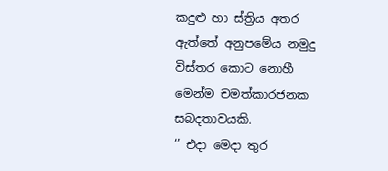කදුළු හා ස්ත්‍රිය අතර ඇත්තේ අනුපමේය නමුදු විස්තර කොට නොහී මෙන්ම චමත්කාරජනක සබදතාවයකි.
‘’ එදා මෙදා තුර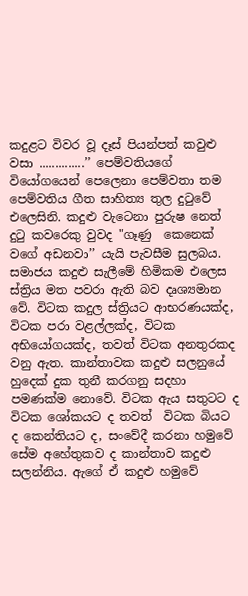කදුළට විවර වූ දෑස් පියන්පත් කවුළු වසා ..............’’ පෙම්වතියගේ වියෝගයෙන් පෙලෙනා පෙම්වතා තම පෙම්වතිය ගීත සාහිත්‍ය තුල දුටුවේ එලෙසිනි. කදුළු වැටෙනා පුරුෂ නෙත් දුටු කවරෙකු වුවද "ගෑණු  කෙනෙක් වගේ අඩනවා’’ යැයි පැවසීම සුලබය. සමාජය කදුළු සැලීමේ හිමිකම එලෙස ස්ත්‍රිය මත පවරා ඇති බව දෘශ්‍යමාන වේ. විටක කදුල ස්ත්‍රියට ආභරණයක්ද, විටක පරා වළල්ලක්ද, විටක අභියෝගයක්ද, තවත් විටක අනතුරකද වනු ඇත. කාන්තාවක කදුළු සලනුයේ හුදෙක් දුක තුනී කරගනු සදහා පමණක්ම නොවේ. විටක ඇය සතුටට ද විටක ශෝකයට ද තවත්  විටක බියට ද කෙන්තියට ද, සංවේදී කරනා හමුවේ සේම අහේතුකව ද කාන්තාව කදුළු සලන්නිය. ඇගේ ඒ කදුළු හමුවේ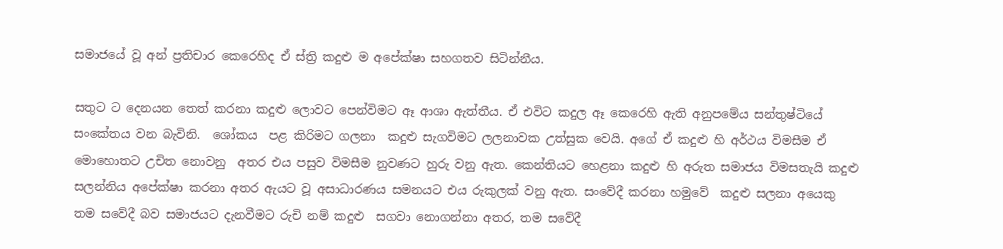සමාජයේ වූ අන් ප්‍රතිචාර කෙරෙහිද ඒ ස්ත්‍රි කදුළු ම අපේක්ෂා සහගතව සිටින්නීය.

සතුට ට දෙනයන තෙත් කරනා කදුළු ලොවට පෙන්විමට ඈ ආශා ඇත්තීය. ඒ එවිට කදුල ඈ කෙරෙහි ඇති අනුපමේය සන්තුෂ්ටියේ සංකේතය වන බැවිනි.  ශෝකය  පළ කිරිමට ගලනා  කදුළු සැගවිමට ලලනාවක උත්සුක වෙයි. අගේ ඒ කදුළු හි අර්ථය විමසීම ඒ මොහොතට උචිත නොවනු  අතර එය පසුව විමසීම නුවණට හුරු වනු ඇත. කෙන්තියට හෙළනා කදුළු හි අරුත සමාජය විමසතැයි කදුළු සලන්නිය අපේක්ෂා කරනා අතර ඇයට වූ අසාධාරණය සමනයට එය රුකුලක් වනු ඇත. සංවේදී කරනා හමුවේ  කදුළු සලනා අයෙකු තම සවේදී බව සමාජයට දැනවීමට රුචි නම් කදුළු  සගවා නොගන්නා අතර, තම සවේදී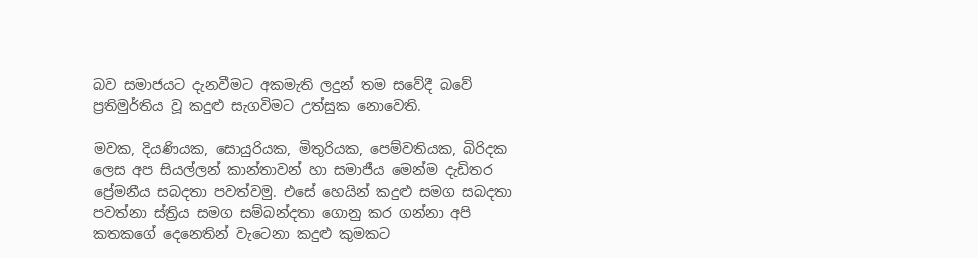බව සමාජයට දැනවීමට අකමැති ලදුන් තම සවේදී බවේ ප්‍රතිමුර්තිය වූ කදුළු සැගවිමට උත්සුක නොවෙති.

මවක, දියණියක, සොයුරියක, මිතුරියක, පෙම්වතියක, බිරිදක ලෙස අප සියල්ලන් කාන්තාවන් හා සමාජීය මෙන්ම දැඩිතර ප්‍රේමනීය සබදතා පවත්වමු. එසේ හෙයින් කදුළු සමග සබදතා පවත්නා ස්ත්‍රිය සමග සම්බන්දතා ගොනු කර ගන්නා අපි කතකගේ දෙනෙතින් වැටෙනා කදුළු කුමකට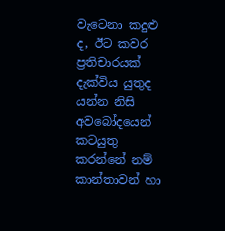වැටෙනා කදුළු ද, ඊට කවර ප්‍රතිචාරයක් දැක්විය යුතුද  යන්න නිසි අවබෝදයෙන් කටයුතු කරන්නේ නම් කාන්තාවන් හා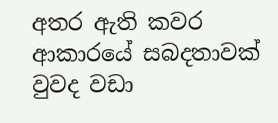අතර ඇති කවර ආකාරයේ සබදතාවක් වුවද වඩා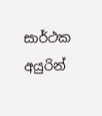සාර්ථක අයුරින්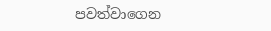පවත්වාගෙන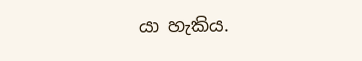යා හැකිය.